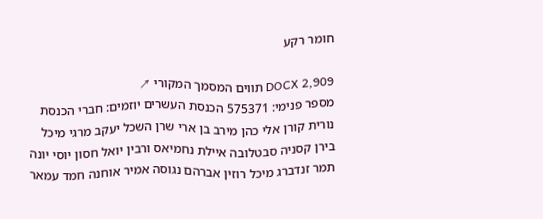חומר רקע

DOCX 2,909 תווים המסמך המקורי ↗
מספר פנימי: 575371 הכנסת העשרים יוזמים: חברי הכנסת נורית קורן אלי כהן מירב בן ארי שרן השכל יעקב מרגי מיכל בירן קסניה סבטלובה איילת נחמיאס ורבין יואל חסון יוסי יונה תמר זנדברג מיכל רוזין אברהם נגוסה אמיר אוחנה חמד עמאר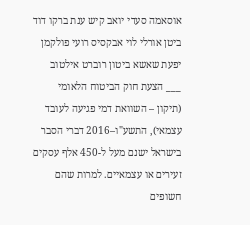אוסאמה סעדי יואב קיש ענת ברקו דוד ביטן אורלי לוי אבקסיס רועי פולקמן יפעת שאשא ביטון רוברט אילטוב ___ הצעת חוק הביטוח הלאומי (תיקון – השוואת דמי פגיעה לעובד עצמאי), התשע"ו–2016 דברי הסבר בישראל ישנם מעל ל-450 אלף עסקים זעירים או עצמאיים. למרות שהם חשופים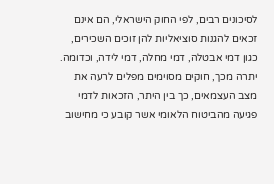לסיכונים רבים, לפי החוק הישראלי, הם אינם זכאים להגנות סוציאליות להן זוכים השכירים, כגון דמי אבטלה, דמי מחלה, דמי לידה, וכדומה. יתרה מכך, חוקים מסוימים מפלים לרעה את מצב העצמאים, כך בין היתר, הזכאות לדמי פגיעה מהביטוח הלאומי אשר קובע כי מחישוב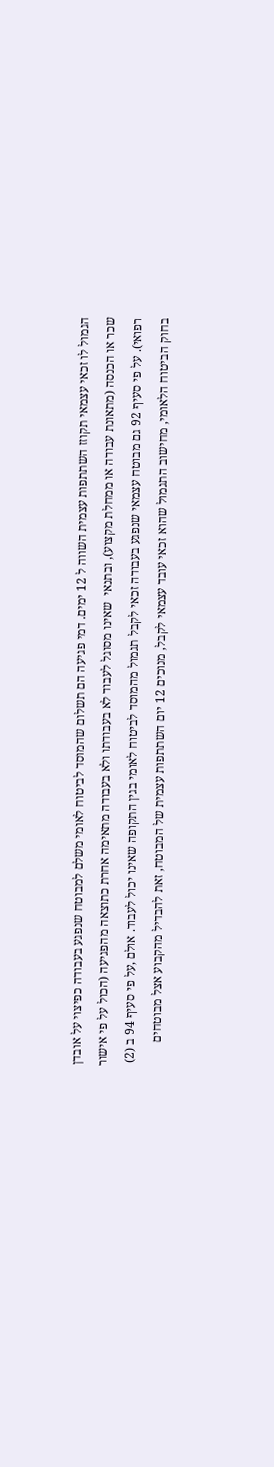הגמול לו זכאי עצמאי תקוזז השתתפות עצמית השווה ל 12 ימים. דמי פגיעה הם תשלום שהמוסד לביטוח לאומי משלם למבוטח שנפגע בעבודה כפיצוי על אובדן שכר או הכנסה (מתאונת עבודה או ממחלת מקצוע), ובתנאי  שאינו מסוגל לעבוד לא בעבודתו ולא בעבודה מתאימה אחרת כתוצאה מהפגיעה (הכול על פי אישור רפואי). על פי סעיף 92 גם מבוטח עצמאי שנפגע בעבודה זכאי לקבל תגמול מהמוסד לביטוח לאומי בגין התקופה שאינו יכול לעבוד. אולם ,על פי סעיף 94 ב (2) בחוק הביטוח הלאומי, מחישוב התגמול שהוא זכאי עובד עצמאי לקבל, מנוכים 12 יום השתתפות עצמית של המבוטח, זאת להבדיל מהקבוע אצל מבוטחים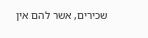שכירים, אשר להם אין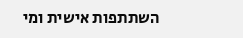השתתפות אישית ומי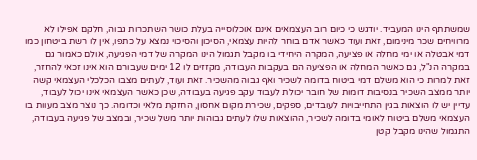שמשתתף הינו המעביד. יודגש כי כיום רוב העצמאים אינם אוכלוסייה בעלת כושר השתכרות גבוה, חלקם אפילו לא מרוויחים שכר מינימום, זאת ועוד כאשר אדם בוחר להיות עצמאי, הסיכון והסיכוי נמצא על כתפו, אין לו רשת ביטחון כמו דמי אבטלה או ימי מחלה או פציעה, המקרה היחידי בו מקבל תגמול הינו המקרה של דמי הפגיעה, אולם כאמור גם במקרה הנ"ל, גם כאשר המחלה או הפציעה הם בעקבות העבודה, מקזזים לו 12 ימים שעבורם הוא אינו זכאי להחזר, זאת למרות כי הוא משלם דמי ביטוח בדומה לשכיר ואף גבוה מהשכיר. זאת ועוד, לעתים מצבו הכלכלי העצמאי קשה יותר ממצב השכיר בנסיבות דומות של חובר יכולת לעבוד עקב פגיעה בעבודה, שכן כאשר העצמאי אינו יכול לעבוד, עדיין יש לו הוצאות בגין התחייבויות לעובדים, ספקים, שכירת מקום אחסון, החזקת מלאי וכדומה. כך נוצר מצב מעוות בו העצמאי משלם ביטוח לאומי בדומה לשכיר, ההוצאות שלו לעתים גבוהות יותר משל שכיר, ובמצב של פגיעה בעבודה, התגמול שהינו מקבל קטן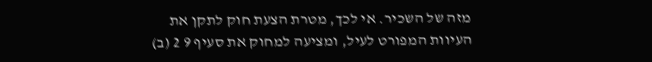מזה של השכיר. אי לכך, מטרת הצעת חוק לתקן את העיוות המפורט לעיל, ומציעה למחוק את סעיף 9 2 (ב)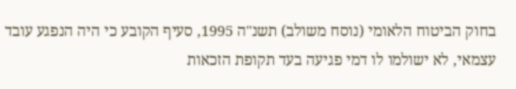בחוק הביטוח הלאומי (נוסח משולב) תשנ"ה 1995, סעיף הקובע כי היה הנפגע עובד עצמאי, לא ישולמו לו דמי פגיעה בעד תקופת הזכאות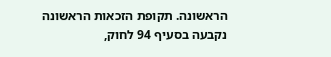הראשונה. תקופת הזכאות הראשונה נקבעה בסעיף 94 לחוק,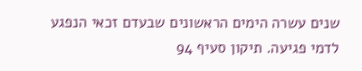שנים עשרה הימים הראשונים שבעדם זכאי הנפגע לדמי פגיעה. תיקון סעיף 94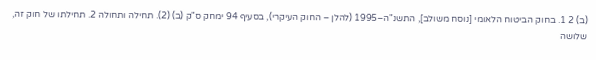(ב) 2 1. בחוק הביטוח הלאומי [נוסח משולב], התשנ"ה–1995 (להלן – החוק העיקרי), בסעיף 94 ימחק ס"ק (ב) (2). תחילה ותחולה 2. תחילתו של חוק זה, שלושה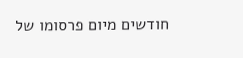חודשים מיום פרסומו של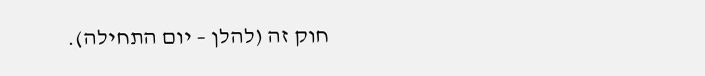חוק זה (להלן – יום התחילה).